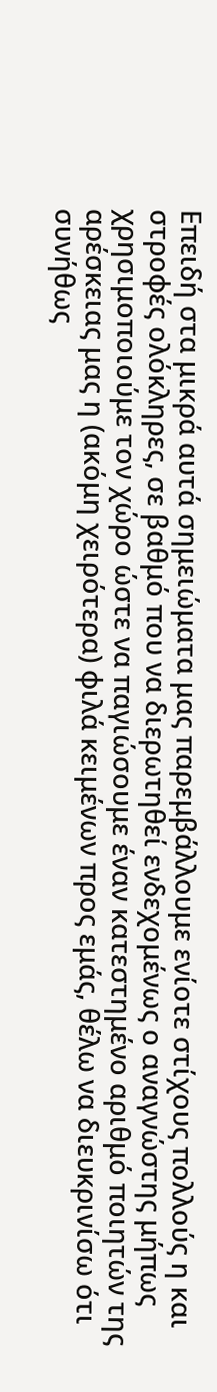Επειδή στα μικρά αυτά σημειώματα μας παρεμβάλλουμε ενίοτε στίχους πολλούς η και στροφές ολόκληρες, σε βαθμό που να διερωτηθεί ενδεχομένως ο αναγνώστης μήπως χρησιμοποιούμε τον χώρο ώστε να παγιώσουμε έναν κατεστημένο αριθμό ποιητών της αρέσκειας μας η (ακόμη χειρότερα) φιλά κειμένων προς εμάς, θέλω να διευκρινίσω ότι συνήθως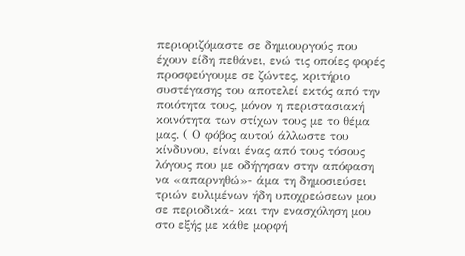περιοριζόμαστε σε δημιουργούς που έχουν είδη πεθάνει, ενώ τις οποίες φορές προσφεύγουμε σε ζώντες, κριτήριο συστέγασης του αποτελεί εκτός από την ποιότητα τους, μόνον η περιστασιακή κοινότητα των στίχων τους με το θέμα μας. ( Ο φόβος αυτού άλλωστε του κίνδυνου, είναι ένας από τους τόσους λόγους που με οδήγησαν στην απόφαση να «απαρνηθώ»- άμα τη δημοσιεύσει τριών ευλιμένων ήδη υποχρεώσεων μου σε περιοδικά- και την ενασχόληση μου στο εξής με κάθε μορφή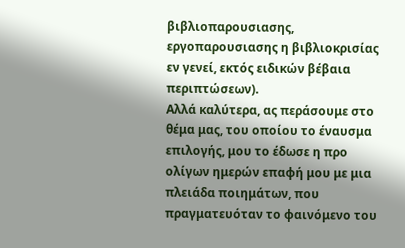βιβλιοπαρουσιασης, εργοπαρουσιασης η βιβλιοκρισίας εν γενεί, εκτός ειδικών βέβαια περιπτώσεων).
Αλλά καλύτερα, ας περάσουμε στο θέμα μας, του οποίου το έναυσμα επιλογής, μου το έδωσε η προ ολίγων ημερών επαφή μου με μια πλειάδα ποιημάτων, που πραγματευόταν το φαινόμενο του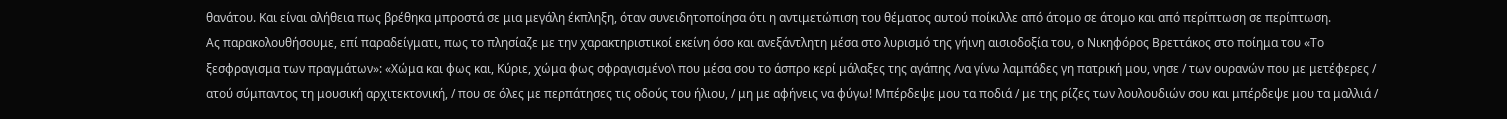θανάτου. Και είναι αλήθεια πως βρέθηκα μπροστά σε μια μεγάλη έκπληξη, όταν συνειδητοποίησα ότι η αντιμετώπιση του θέματος αυτού ποίκιλλε από άτομο σε άτομο και από περίπτωση σε περίπτωση.
Ας παρακολουθήσουμε, επί παραδείγματι, πως το πλησίαζε με την χαρακτηριστικοί εκείνη όσο και ανεξάντλητη μέσα στο λυρισμό της γήινη αισιοδοξία του, ο Νικηφόρος Βρεττάκος στο ποίημα του «Το ξεσφραγισμα των πραγμάτων»: «Χώμα και φως και, Κύριε, χώμα φως σφραγισμένο\ που μέσα σου το άσπρο κερί μάλαξες της αγάπης /να γίνω λαμπάδες γη πατρική μου, νησε / των ουρανών που με μετέφερες / ατού σύμπαντος τη μουσική αρχιτεκτονική, / που σε όλες με περπάτησες τις οδούς του ήλιου, / μη με αφήνεις να φύγω! Μπέρδεψε μου τα ποδιά / με της ρίζες των λουλουδιών σου και μπέρδεψε μου τα μαλλιά /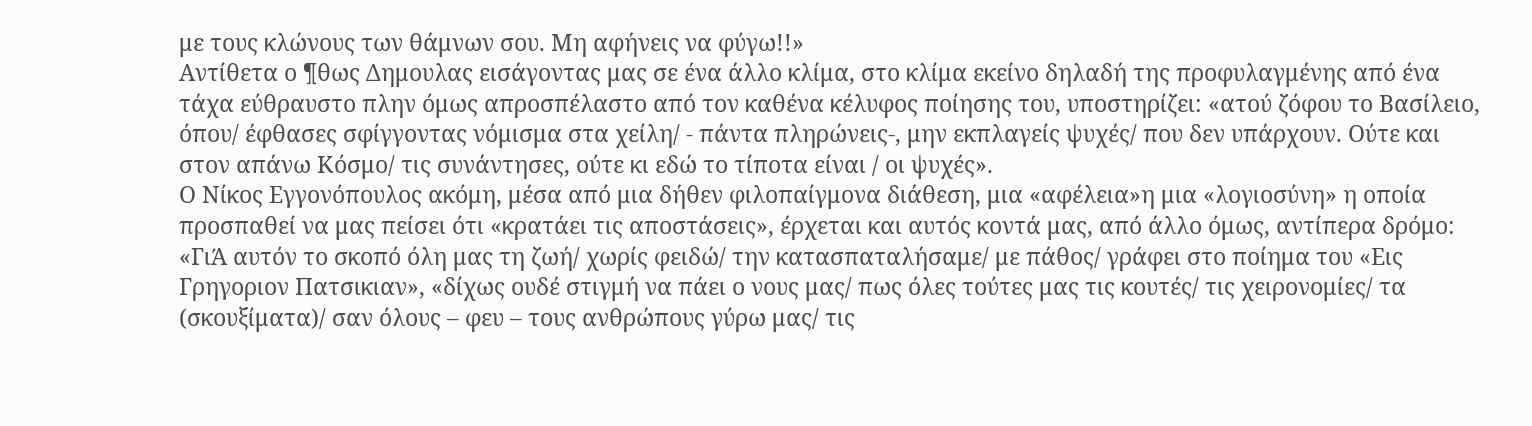με τους κλώνους των θάμνων σου. Μη αφήνεις να φύγω!!»
Αντίθετα ο ¶θως Δημουλας εισάγοντας μας σε ένα άλλο κλίμα, στο κλίμα εκείνο δηλαδή της προφυλαγμένης από ένα τάχα εύθραυστο πλην όμως απροσπέλαστο από τον καθένα κέλυφος ποίησης του, υποστηρίζει: «ατού ζόφου το Βασίλειο, όπου/ έφθασες σφίγγοντας νόμισμα στα χείλη/ - πάντα πληρώνεις-, μην εκπλαγείς ψυχές/ που δεν υπάρχουν. Ούτε και στον απάνω Κόσμο/ τις συνάντησες, ούτε κι εδώ το τίποτα είναι / οι ψυχές».
Ο Νίκος Εγγονόπουλος ακόμη, μέσα από μια δήθεν φιλοπαίγμονα διάθεση, μια «αφέλεια»η μια «λογιοσύνη» η οποία προσπαθεί να μας πείσει ότι «κρατάει τις αποστάσεις», έρχεται και αυτός κοντά μας, από άλλο όμως, αντίπερα δρόμο: «ΓιΆ αυτόν το σκοπό όλη μας τη ζωή/ χωρίς φειδώ/ την κατασπαταλήσαμε/ με πάθος/ γράφει στο ποίημα του «Εις Γρηγοριον Πατσικιαν», «δίχως ουδέ στιγμή να πάει ο νους μας/ πως όλες τούτες μας τις κουτές/ τις χειρονομίες/ τα (σκουξίματα)/ σαν όλους – φευ – τους ανθρώπους γύρω μας/ τις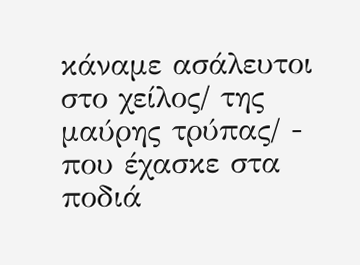κάναμε ασάλευτοι στο χείλος/ της μαύρης τρύπας/ - που έχασκε στα ποδιά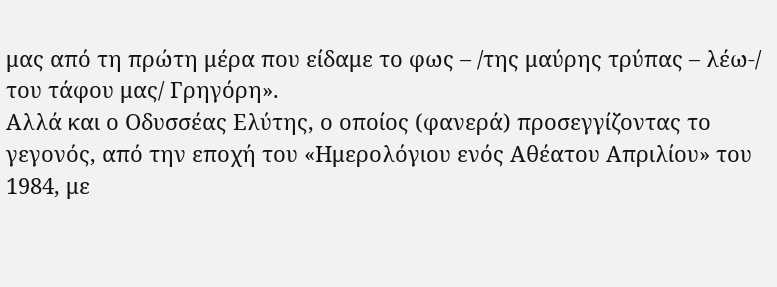μας από τη πρώτη μέρα που είδαμε το φως – /της μαύρης τρύπας – λέω-/ του τάφου μας/ Γρηγόρη».
Αλλά και ο Οδυσσέας Ελύτης, ο οποίος (φανερά) προσεγγίζοντας το γεγονός, από την εποχή του «Ημερολόγιου ενός Αθέατου Απριλίου» του 1984, με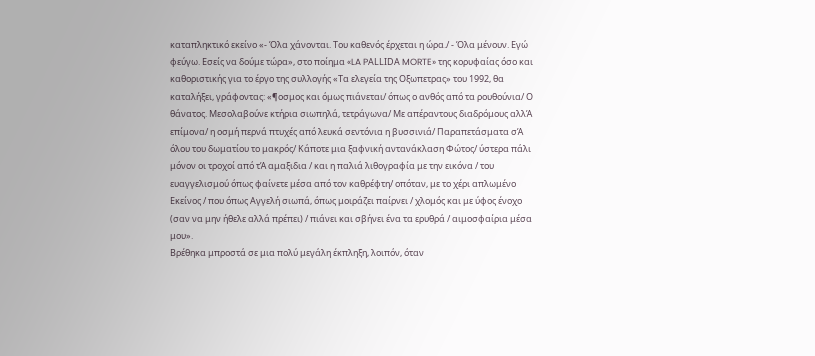καταπληκτικό εκείνο «- Όλα χάνονται. Του καθενός έρχεται η ώρα./ - Όλα μένουν. Εγώ φεύγω. Εσείς να δούμε τώρα», στο ποίημα «LA PΑLLΙDΑ MORTE» της κορυφαίας όσο και καθοριστικής για το έργο της συλλογής «Τα ελεγεία της Οξωπετρας» του 1992, θα καταλήξει, γράφοντας: «¶οσμος και όμως πιάνεται/ όπως ο ανθός από τα ρουθούνια/ Ο θάνατος. Μεσολαβούνε κτήρια σιωπηλά, τετράγωνα/ Με απέραντους διαδρόμους αλλΆ επίμονα/ η οσμή περνά πτυχές από λευκά σεντόνια η βυσσινιά/ Παραπετάσματα σΆ όλου του δωματίου το μακρός/ Κάποτε μια ξαφνική αντανάκλαση Φώτος/ ύστερα πάλι μόνον οι τροχοί από τΆ αμαξιδια / και η παλιά λιθογραφία με την εικόνα / του ευαγγελισμού όπως φαίνετε μέσα από τον καθρέφτη/ οπόταν, με το χέρι απλωμένο Εκείνος / που όπως Αγγελή σιωπά, όπως μοιράζει παίρνει / χλομός και με ύφος ένοχο (σαν να μην ήθελε αλλά πρέπει) / πιάνει και σβήνει ένα τα ερυθρά / αιμοσφαίρια μέσα μου».
Βρέθηκα μπροστά σε μια πολύ μεγάλη έκπληξη, λοιπόν, όταν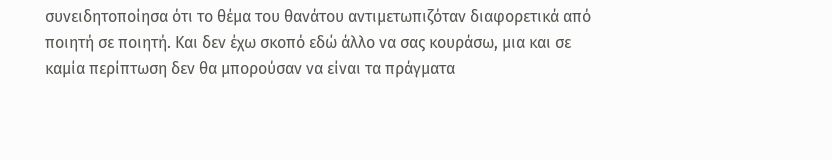συνειδητοποίησα ότι το θέμα του θανάτου αντιμετωπιζόταν διαφορετικά από ποιητή σε ποιητή. Και δεν έχω σκοπό εδώ άλλο να σας κουράσω, μια και σε καμία περίπτωση δεν θα μπορούσαν να είναι τα πράγματα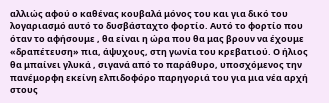αλλιώς αφού ο καθένας κουβαλά μόνος του και για δικό του λογαριασμό αυτό το δυσβάσταχτο φορτίο. Αυτό το φορτίο που όταν το αφήσουμε , θα είναι η ώρα που θα μας βρουν να έχουμε «δραπέτευση» πια, άψυχους, στη γωνία του κρεβατιού. Ο ήλιος θα μπαίνει γλυκά , σιγανά από το παράθυρο, υποσχόμενος την πανέμορφη εκείνη ελπιδοφόρο παρηγοριά του για μια νέα αρχή στους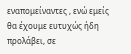εναπομείναντες , ενώ εμείς θα έχουμε ευτυχώς ήδη προλάβει, σε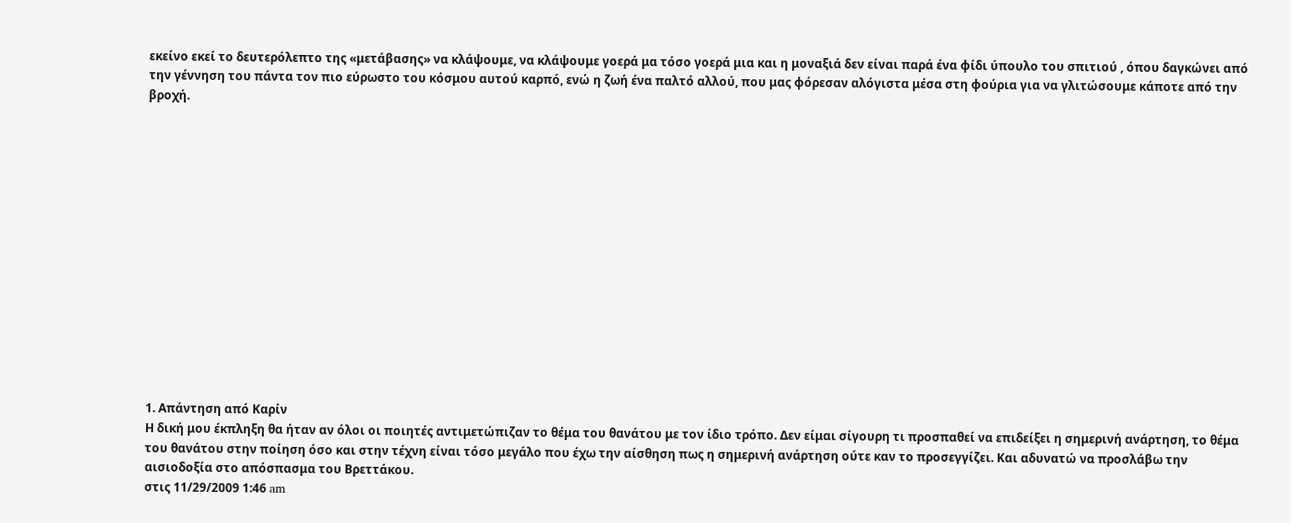εκείνο εκεί το δευτερόλεπτο της «μετάβασης» να κλάψουμε, να κλάψουμε γοερά μα τόσο γοερά μια και η μοναξιά δεν είναι παρά ένα φίδι ύπουλο του σπιτιού , όπου δαγκώνει από την γέννηση του πάντα τον πιο εύρωστο του κόσμου αυτού καρπό, ενώ η ζωή ένα παλτό αλλού, που μας φόρεσαν αλόγιστα μέσα στη φούρια για να γλιτώσουμε κάποτε από την βροχή.















1. Απάντηση από Καρίν
Η δική μου έκπληξη θα ήταν αν όλοι οι ποιητές αντιμετώπιζαν το θέμα του θανάτου με τον ίδιο τρόπο. Δεν είμαι σίγουρη τι προσπαθεί να επιδείξει η σημερινή ανάρτηση, το θέμα του θανάτου στην ποίηση όσο και στην τέχνη είναι τόσο μεγάλο που έχω την αίσθηση πως η σημερινή ανάρτηση ούτε καν το προσεγγίζει. Και αδυνατώ να προσλάβω την αισιοδοξία στο απόσπασμα του Βρεττάκου.
στις 11/29/2009 1:46 am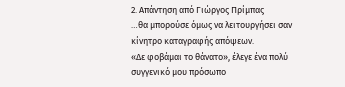2. Απάντηση από Γιώργος Πρίμπας
…θα μπορούσε όμως να λειτουργήσει σαν κίνητρο καταγραφής απόψεων.
«Δε φοβάμαι το θάνατο», έλεγε ένα πολύ συγγενικό μου πρόσωπο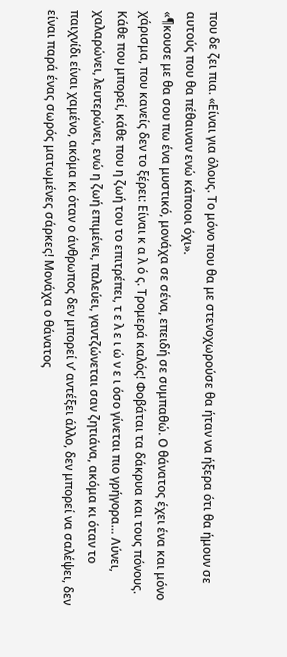που δε ζει πια. «Είναι για όλους. Το μόνο που θα με στενοχωρούσε θα ήταν να ήξερα ότι θα ήμουν σε αυτούς που θα πέθαιναν ενώ κάποιοι όχι».
«¶κουσε με θα σου πω ένα μυστικό, μονάχα σε σένα, επειδή σε συμπαθώ. Ο θάνατος έχει ένα και μόνο χάρισμα, που κανείς δεν το ξέρει: Είναι κ α λ ό ς. Τρομερά καλός! Φοβάται τα δάκρυα και τους πόνους. Κάθε που μπορεί, κάθε που η ζωή του το επιτρέπει, τ ε λ ε ι ώ ν ε ι όσο γίνεται πιο γρήγορα… Λύνει, χαλαρώνει, λευτερώνει, ενώ η ζωή επιμένει, παλεύει, γαντζώνεται σαν ζητιάνα, ακόμα κι όταν το παιχνίδι είναι χαμένο, ακόμα κι όταν ο άνθρωπος δεν μπορεί ν’ αντέξει άλλο, δεν μπορεί να σαλέψει, δεν είναι παρά ένας σωρός ματωμένες σάρκες! Μονάχα ο θάνατος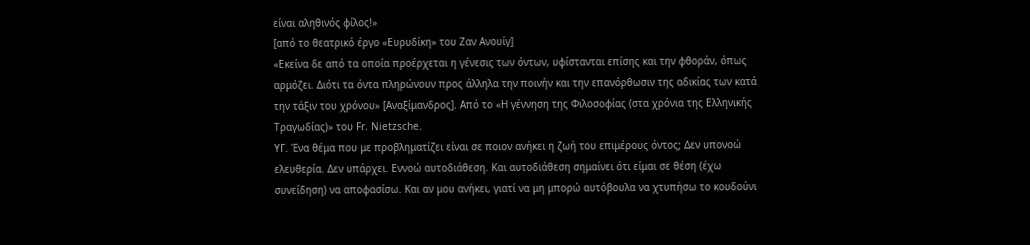είναι αληθινός φίλος!»
[από το θεατρικό έργο «Ευρυδίκη» του Ζαν Ανουίγ]
«Εκείνα δε από τα οποία προέρχεται η γένεσις των όντων, υφίστανται επίσης και την φθοράν, όπως αρμόζει. Διότι τα όντα πληρώνουν προς άλληλα την ποινήν και την επανόρθωσιν της αδικίας των κατά την τάξιν του χρόνου» [Αναξίμανδρος]. Από το «Η γέννηση της Φιλοσοφίας (στα χρόνια της Ελληνικής Τραγωδίας)» του Fr. Nietzsche.
ΥΓ. Ένα θέμα που με προβληματίζει είναι σε ποιον ανήκει η ζωή του επιμέρους όντος; Δεν υπονοώ ελευθερία. Δεν υπάρχει. Εννοώ αυτοδιάθεση. Και αυτοδιάθεση σημαίνει ότι είμαι σε θέση (έχω συνείδηση) να αποφασίσω. Και αν μου ανήκει, γιατί να μη μπορώ αυτόβουλα να χτυπήσω το κουδούνι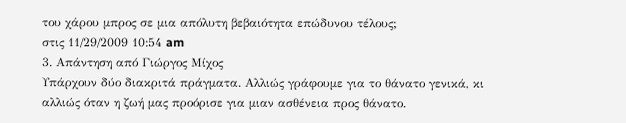του χάρου μπρος σε μια απόλυτη βεβαιότητα επώδυνου τέλους;
στις 11/29/2009 10:54 am
3. Απάντηση από Γιώργος Μίχος
Υπάρχουν δύο διακριτά πράγματα. Αλλιώς γράφουμε για το θάνατο γενικά, κι αλλιώς όταν η ζωή μας προόρισε για μιαν ασθένεια προς θάνατο.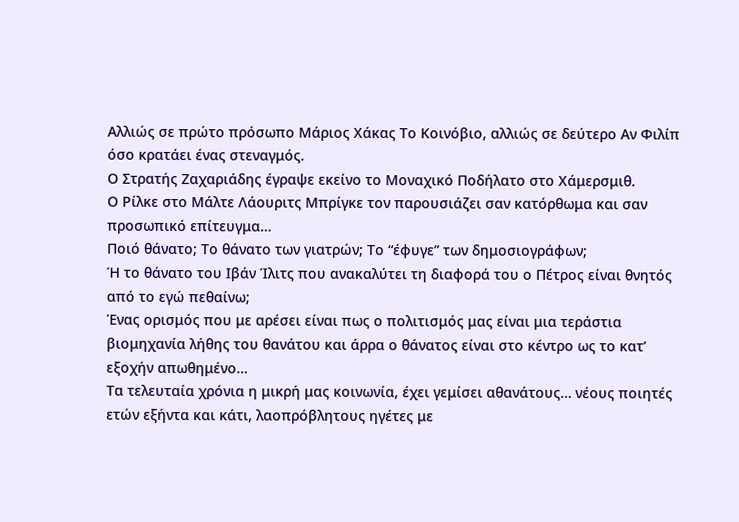Αλλιώς σε πρώτο πρόσωπο Μάριος Χάκας Το Κοινόβιο, αλλιώς σε δεύτερο Αν Φιλίπ όσο κρατάει ένας στεναγμός.
Ο Στρατής Ζαχαριάδης έγραψε εκείνο το Μοναχικό Ποδήλατο στο Χάμερσμιθ.
Ο Ρίλκε στο Μάλτε Λάουριτς Μπρίγκε τον παρουσιάζει σαν κατόρθωμα και σαν προσωπικό επίτευγμα…
Ποιό θάνατο; Το θάνατο των γιατρών; Το “έφυγε” των δημοσιογράφων;
Ή το θάνατο του Ιβάν Ίλιτς που ανακαλύτει τη διαφορά του ο Πέτρος είναι θνητός από το εγώ πεθαίνω;
Ένας ορισμός που με αρέσει είναι πως ο πολιτισμός μας είναι μια τεράστια βιομηχανία λήθης του θανάτου και άρρα ο θάνατος είναι στο κέντρο ως το κατ’ εξοχήν απωθημένο…
Τα τελευταία χρόνια η μικρή μας κοινωνία, έχει γεμίσει αθανάτους… νέους ποιητές ετών εξήντα και κάτι, λαοπρόβλητους ηγέτες με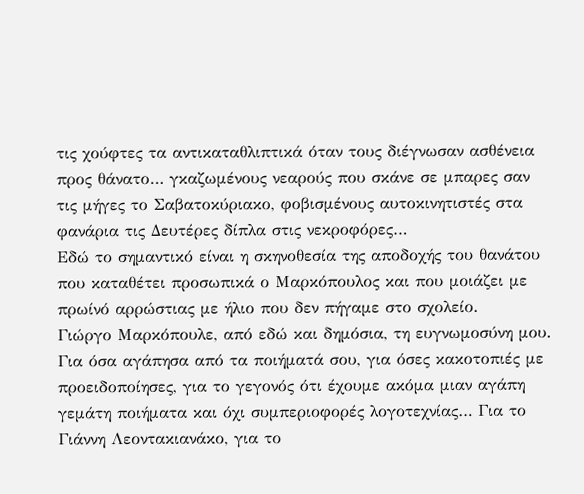τις χούφτες τα αντικαταθλιπτικά όταν τους διέγνωσαν ασθένεια προς θάνατο… γκαζωμένους νεαρούς που σκάνε σε μπαρες σαν τις μήγες το Σαβατοκύριακο, φοβισμένους αυτοκινητιστές στα φανάρια τις Δευτέρες δίπλα στις νεκροφόρες…
Εδώ το σημαντικό είναι η σκηνοθεσία της αποδοχής του θανάτου που καταθέτει προσωπικά ο Μαρκόπουλος και που μοιάζει με πρωίνό αρρώστιας με ήλιο που δεν πήγαμε στο σχολείο.
Γιώργο Μαρκόπουλε, από εδώ και δημόσια, τη ευγνωμοσύνη μου. Για όσα αγάπησα από τα ποιήματά σου, για όσες κακοτοπιές με προειδοποίησες, για το γεγονός ότι έχουμε ακόμα μιαν αγάπη γεμάτη ποιήματα και όχι συμπεριοφορές λογοτεχνίας… Για το Γιάννη Λεοντακιανάκο, για το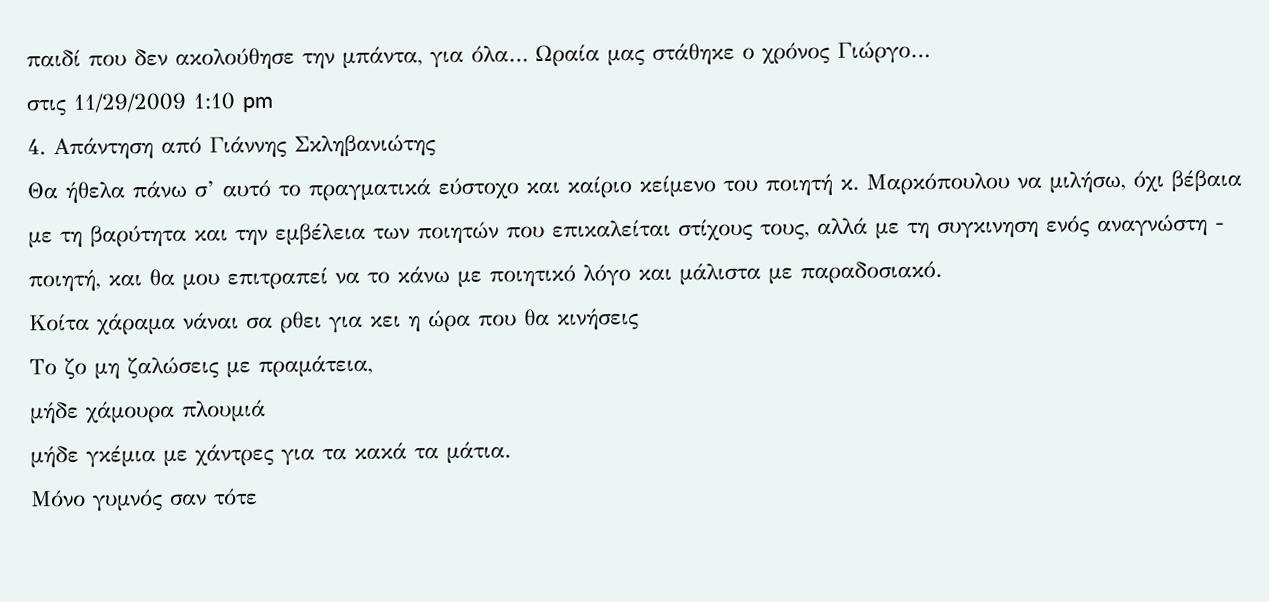παιδί που δεν ακολούθησε την μπάντα, για όλα… Ωραία μας στάθηκε ο χρόνος Γιώργο…
στις 11/29/2009 1:10 pm
4. Απάντηση από Γιάννης Σκληβανιώτης
Θα ήθελα πάνω σ’ αυτό το πραγματικά εύστοχο και καίριο κείμενο του ποιητή κ. Μαρκόπουλου να μιλήσω, όχι βέβαια με τη βαρύτητα και την εμβέλεια των ποιητών που επικαλείται στίχους τους, αλλά με τη συγκινηση ενός αναγνώστη - ποιητή, και θα μου επιτραπεί να το κάνω με ποιητικό λόγο και μάλιστα με παραδοσιακό.
Κοίτα χάραμα νάναι σα ρθει για κει η ώρα που θα κινήσεις
Το ζο μη ζαλώσεις με πραμάτεια,
μήδε χάμουρα πλουμιά
μήδε γκέμια με χάντρες για τα κακά τα μάτια.
Μόνο γυμνός σαν τότε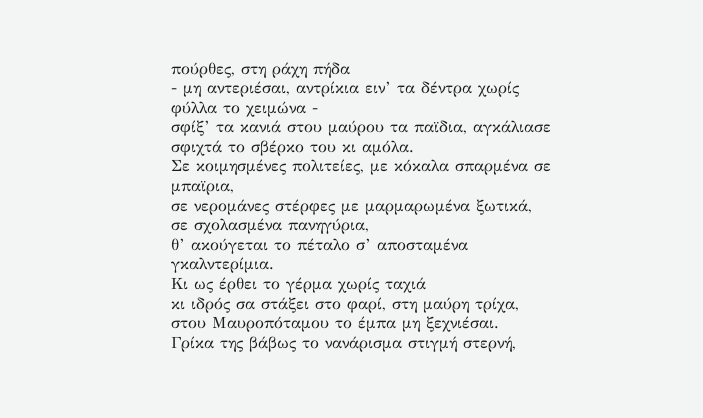πούρθες, στη ράχη πήδα
- μη αντεριέσαι, αντρίκια ειν’ τα δέντρα χωρίς φύλλα το χειμώνα -
σφίξ’ τα κανιά στου μαύρου τα παϊδια, αγκάλιασε σφιχτά το σβέρκο του κι αμόλα.
Σε κοιμησμένες πολιτείες, με κόκαλα σπαρμένα σε μπαϊρια,
σε νερομάνες στέρφες με μαρμαρωμένα ξωτικά,
σε σχολασμένα πανηγύρια,
θ’ ακούγεται το πέταλο σ’ αποσταμένα γκαλντερίμια.
Κι ως έρθει το γέρμα χωρίς ταχιά
κι ιδρός σα στάξει στο φαρί, στη μαύρη τρίχα,
στου Μαυροπόταμου το έμπα μη ξεχνιέσαι.
Γρίκα της βάβως το νανάρισμα στιγμή στερνή,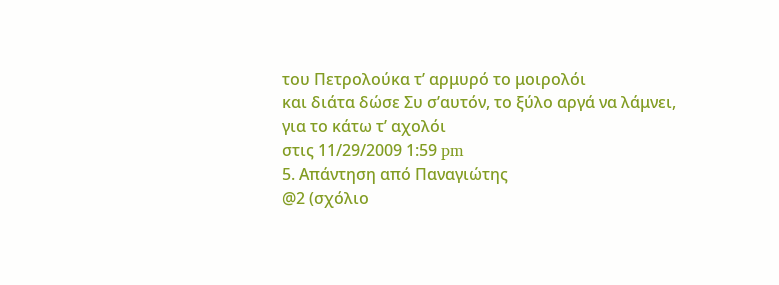του Πετρολούκα τ’ αρμυρό το μοιρολόι
και διάτα δώσε Συ σ’αυτόν, το ξύλο αργά να λάμνει,
για το κάτω τ’ αχολόι
στις 11/29/2009 1:59 pm
5. Απάντηση από Παναγιώτης
@2 (σχόλιο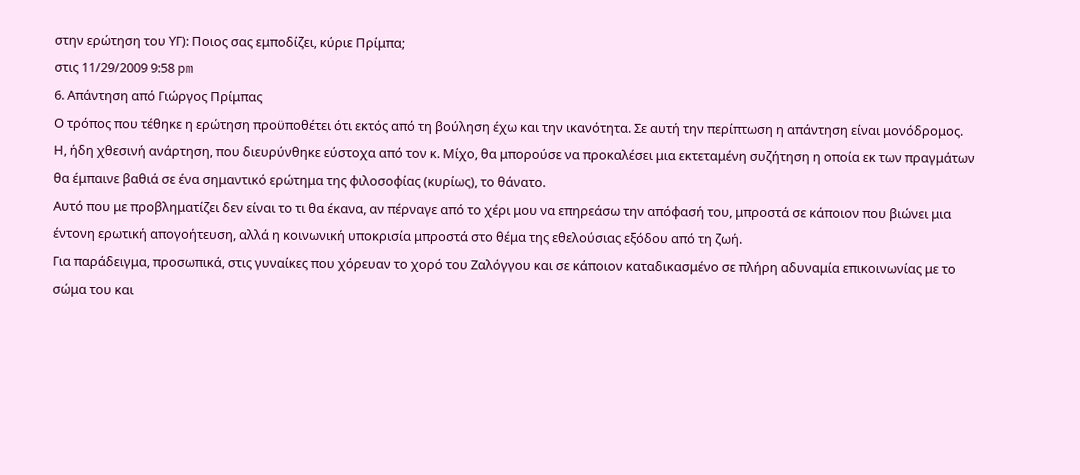στην ερώτηση του ΥΓ): Ποιος σας εμποδίζει, κύριε Πρίμπα;
στις 11/29/2009 9:58 pm
6. Απάντηση από Γιώργος Πρίμπας
Ο τρόπος που τέθηκε η ερώτηση προϋποθέτει ότι εκτός από τη βούληση έχω και την ικανότητα. Σε αυτή την περίπτωση η απάντηση είναι μονόδρομος.
Η, ήδη χθεσινή ανάρτηση, που διευρύνθηκε εύστοχα από τον κ. Μίχο, θα μπορούσε να προκαλέσει μια εκτεταμένη συζήτηση η οποία εκ των πραγμάτων θα έμπαινε βαθιά σε ένα σημαντικό ερώτημα της φιλοσοφίας (κυρίως), το θάνατο.
Αυτό που με προβληματίζει δεν είναι το τι θα έκανα, αν πέρναγε από το χέρι μου να επηρεάσω την απόφασή του, μπροστά σε κάποιον που βιώνει μια έντονη ερωτική απογοήτευση, αλλά η κοινωνική υποκρισία μπροστά στο θέμα της εθελούσιας εξόδου από τη ζωή.
Για παράδειγμα, προσωπικά, στις γυναίκες που χόρευαν το χορό του Ζαλόγγου και σε κάποιον καταδικασμένο σε πλήρη αδυναμία επικοινωνίας με το σώμα του και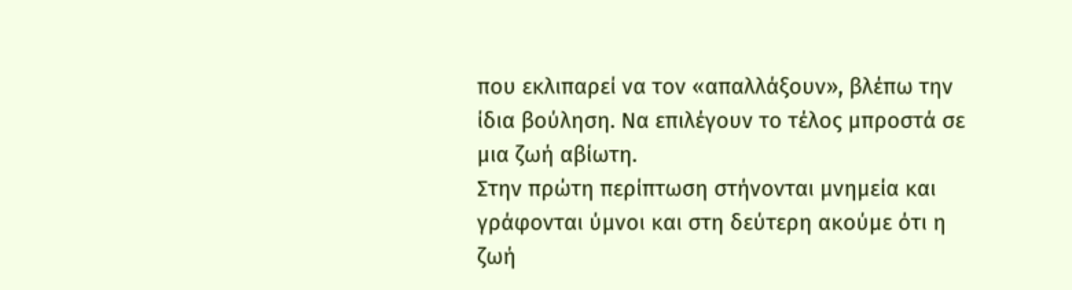που εκλιπαρεί να τον «απαλλάξουν», βλέπω την ίδια βούληση. Να επιλέγουν το τέλος μπροστά σε μια ζωή αβίωτη.
Στην πρώτη περίπτωση στήνονται μνημεία και γράφονται ύμνοι και στη δεύτερη ακούμε ότι η ζωή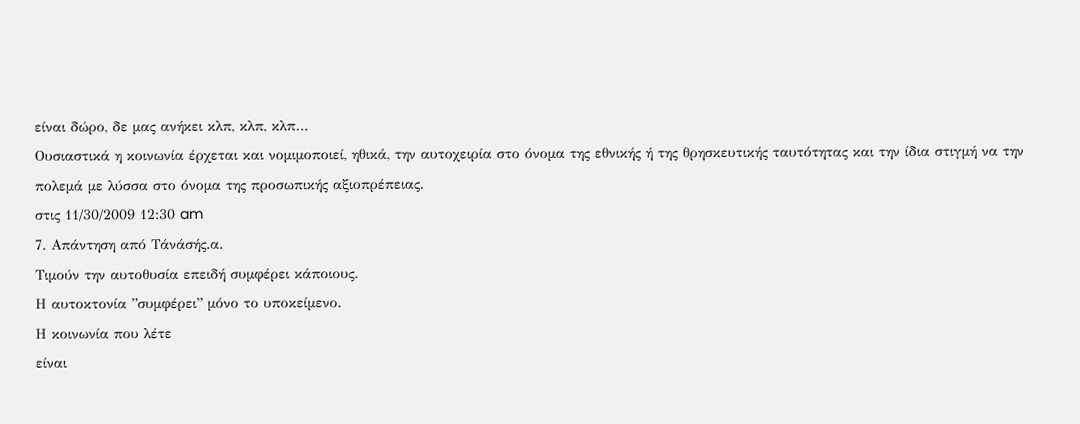είναι δώρο, δε μας ανήκει κλπ, κλπ, κλπ…
Ουσιαστικά η κοινωνία έρχεται και νομιμοποιεί, ηθικά, την αυτοχειρία στο όνομα της εθνικής ή της θρησκευτικής ταυτότητας και την ίδια στιγμή να την πολεμά με λύσσα στο όνομα της προσωπικής αξιοπρέπειας.
στις 11/30/2009 12:30 am
7. Απάντηση από Τάνάσής.α.
Τιμούν την αυτοθυσία επειδή συμφέρει κάποιους.
Η αυτοκτονία ”συμφέρει” μόνο το υποκείμενο.
Η κοινωνία που λέτε
είναι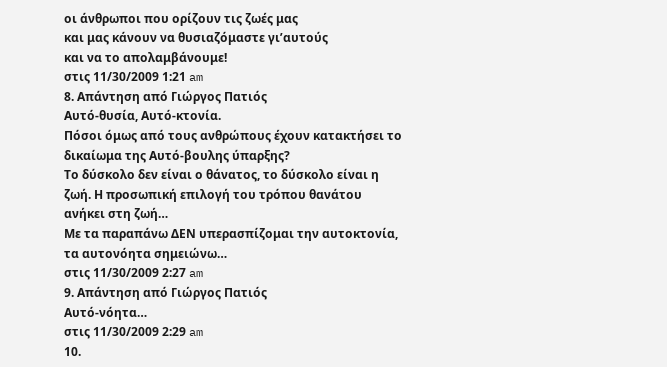οι άνθρωποι που ορίζουν τις ζωές μας
και μας κάνουν να θυσιαζόμαστε γι’αυτούς
και να το απολαμβάνουμε!
στις 11/30/2009 1:21 am
8. Απάντηση από Γιώργος Πατιός
Αυτό-θυσία, Αυτό-κτονία.
Πόσοι όμως από τους ανθρώπους έχουν κατακτήσει το δικαίωμα της Αυτό-βουλης ύπαρξης?
Το δύσκολο δεν είναι ο θάνατος, το δύσκολο είναι η ζωή. Η προσωπική επιλογή του τρόπου θανάτου ανήκει στη ζωή…
Με τα παραπάνω ΔΕΝ υπερασπίζομαι την αυτοκτονία, τα αυτονόητα σημειώνω…
στις 11/30/2009 2:27 am
9. Απάντηση από Γιώργος Πατιός
Αυτό-νόητα…
στις 11/30/2009 2:29 am
10.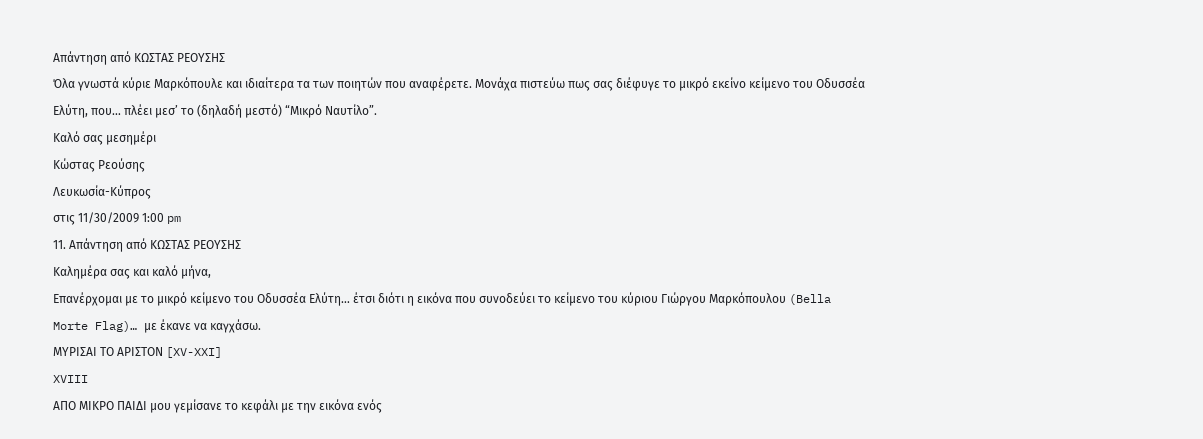Απάντηση από ΚΩΣΤΑΣ ΡΕΟΥΣΗΣ
Όλα γνωστά κύριε Μαρκόπουλε και ιδιαίτερα τα των ποιητών που αναφέρετε. Μονάχα πιστεύω πως σας διέφυγε το μικρό εκείνο κείμενο του Οδυσσέα Ελύτη, που… πλέει μεσ’ το (δηλαδή μεστό) “Μικρό Ναυτίλο”.
Καλό σας μεσημέρι
Κώστας Ρεούσης
Λευκωσία-Κύπρος
στις 11/30/2009 1:00 pm
11. Απάντηση από ΚΩΣΤΑΣ ΡΕΟΥΣΗΣ
Καλημέρα σας και καλό μήνα,
Επανέρχομαι με το μικρό κείμενο του Οδυσσέα Ελύτη… έτσι διότι η εικόνα που συνοδεύει τo κείμενο του κύριου Γιώργου Μαρκόπουλου (Bella Morte Flag)… με έκανε να καγχάσω.
ΜΥΡΙΣΑΙ ΤΟ ΑΡΙΣΤΟΝ [XV-XXI]
XVIII
ΑΠΟ ΜΙΚΡΟ ΠΑΙΔΙ μου γεμίσανε το κεφάλι με την εικόνα ενός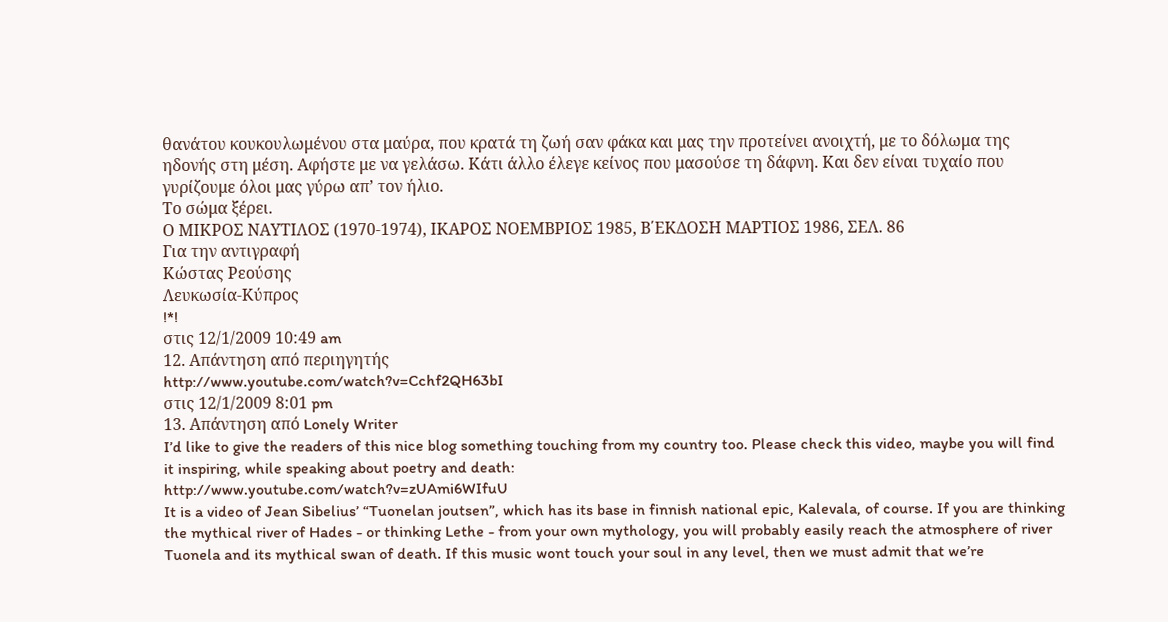θανάτου κουκουλωμένου στα μαύρα, που κρατά τη ζωή σαν φάκα και μας την προτείνει ανοιχτή, με το δόλωμα της ηδονής στη μέση. Αφήστε με να γελάσω. Κάτι άλλο έλεγε κείνος που μασούσε τη δάφνη. Και δεν είναι τυχαίο που γυρίζουμε όλοι μας γύρω απ’ τον ήλιο.
Το σώμα ξέρει.
Ο ΜΙΚΡΟΣ ΝΑΥΤΙΛΟΣ (1970-1974), ΙΚΑΡΟΣ ΝΟΕΜΒΡΙΟΣ 1985, Β΄ΕΚΔΟΣΗ ΜΑΡΤΙΟΣ 1986, ΣΕΛ. 86
Για την αντιγραφή
Κώστας Ρεούσης
Λευκωσία-Κύπρος
!*!
στις 12/1/2009 10:49 am
12. Απάντηση από περιηγητής
http://www.youtube.com/watch?v=Cchf2QH63bI
στις 12/1/2009 8:01 pm
13. Απάντηση από Lonely Writer
I’d like to give the readers of this nice blog something touching from my country too. Please check this video, maybe you will find it inspiring, while speaking about poetry and death:
http://www.youtube.com/watch?v=zUAmi6WIfuU
It is a video of Jean Sibelius’ “Tuonelan joutsen”, which has its base in finnish national epic, Kalevala, of course. If you are thinking the mythical river of Hades - or thinking Lethe - from your own mythology, you will probably easily reach the atmosphere of river Tuonela and its mythical swan of death. If this music wont touch your soul in any level, then we must admit that we’re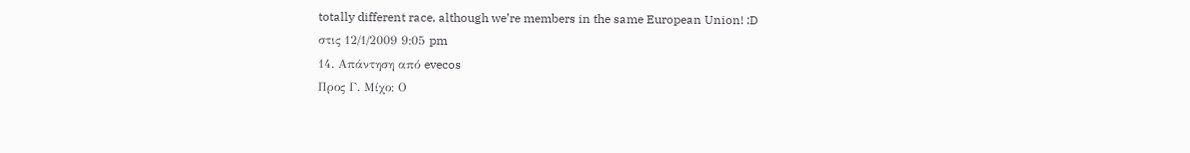totally different race, although we’re members in the same European Union! :D
στις 12/1/2009 9:05 pm
14. Απάντηση από evecos
Προς Γ. Μίχο: Ο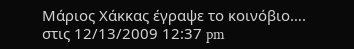Μάριος Χάκκας έγραψε το κοινόβιο….
στις 12/13/2009 12:37 pm